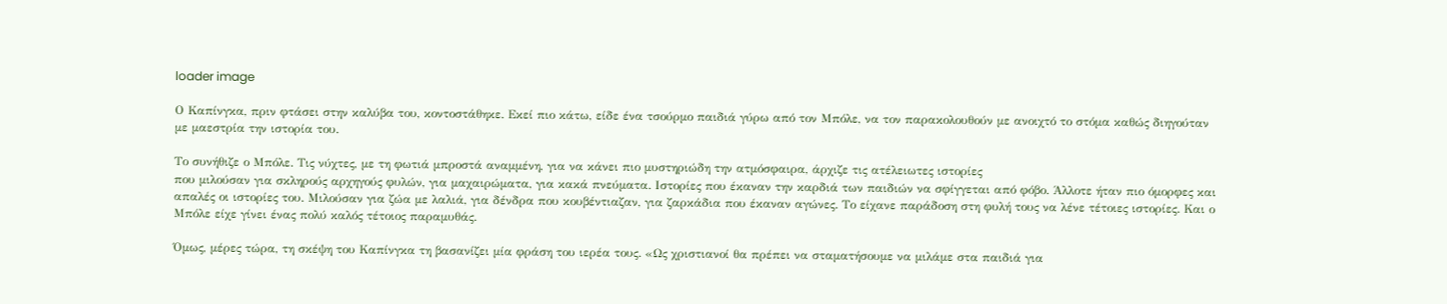loader image

Ο Καπίνγκα, πριν φτάσει στην καλύβα του, κοντοστάθηκε. Εκεί πιο κάτω, είδε ένα τσούρµο παιδιά γύρω από τον Μπόλε, να τον παρακολουθούν µε ανοιχτό το στόµα καθώς διηγούταν µε µαεστρία την ιστορία του.

Το συνήθιζε ο Μπόλε. Τις νύχτες, µε τη φωτιά µπροστά αναµµένη, για να κάνει πιο µυστηριώδη την ατµόσφαιρα, άρχιζε τις ατέλειωτες ιστορίες
που µιλούσαν για σκληρούς αρχηγούς φυλών, για µαχαιρώµατα, για κακά πνεύµατα. Ιστορίες που έκαναν την καρδιά των παιδιών να σφίγγεται από φόβο. Άλλοτε ήταν πιο όµορφες και απαλές οι ιστορίες του. Μιλούσαν για ζώα µε λαλιά, για δένδρα που κουβέντιαζαν, για ζαρκάδια που έκαναν αγώνες. Το είχανε παράδοση στη φυλή τους να λένε τέτοιες ιστορίες. Και ο Μπόλε είχε γίνει ένας πολύ καλός τέτοιος παραµυθάς.

Όµως, µέρες τώρα, τη σκέψη του Καπίνγκα τη βασανίζει µία φράση του ιερέα τους. «Ως χριστιανοί θα πρέπει να σταµατήσουµε να µιλάµε στα παιδιά για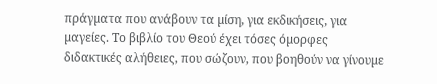πράγµατα που ανάβουν τα µίση, για εκδικήσεις, για µαγείες. Το βιβλίο του Θεού έχει τόσες όµορφες διδακτικές αλήθειες, που σώζουν, που βοηθούν να γίνουµε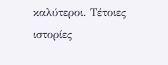καλύτεροι. Τέτοιες ιστορίες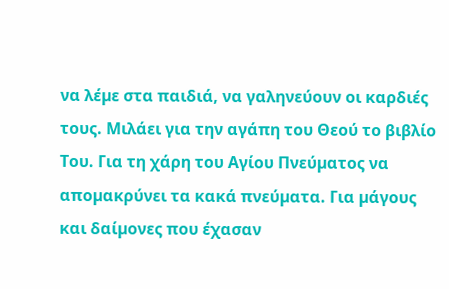να λέµε στα παιδιά, να γαληνεύουν οι καρδιές τους. Μιλάει για την αγάπη του Θεού το βιβλίο Του. Για τη χάρη του Αγίου Πνεύµατος να αποµακρύνει τα κακά πνεύµατα. Για µάγους και δαίµονες που έχασαν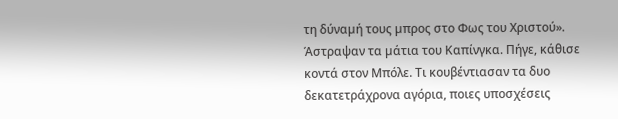τη δύναµή τους µπρος στο Φως του Χριστού». Άστραψαν τα µάτια του Καπίνγκα. Πήγε, κάθισε κοντά στον Μπόλε. Τι κουβέντιασαν τα δυο δεκατετράχρονα αγόρια, ποιες υποσχέσεις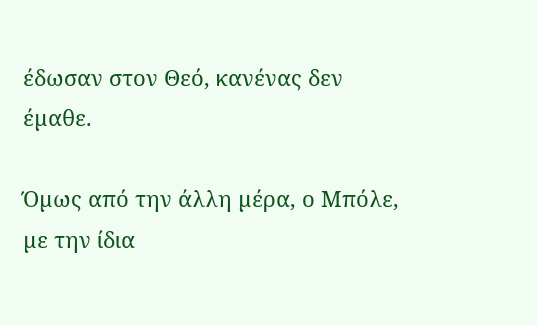έδωσαν στον Θεό, κανένας δεν έµαθε.

Όµως από την άλλη µέρα, ο Μπόλε, µε την ίδια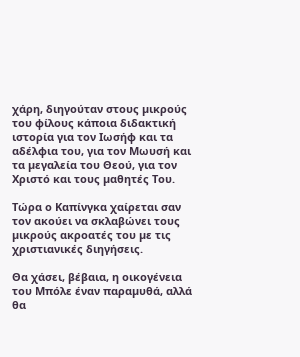χάρη, διηγούταν στους µικρούς του φίλους κάποια διδακτική ιστορία για τον Ιωσήφ και τα αδέλφια του, για τον Μωυσή και τα µεγαλεία του Θεού, για τον Χριστό και τους µαθητές Του.

Τώρα ο Καπίνγκα χαίρεται σαν τον ακούει να σκλαβώνει τους µικρούς ακροατές του µε τις χριστιανικές διηγήσεις.

Θα χάσει, βέβαια, η οικογένεια του Μπόλε έναν παραµυθά, αλλά θα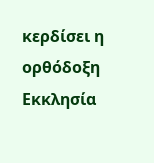κερδίσει η ορθόδοξη Εκκλησία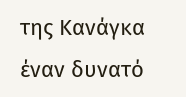της Κανάγκα έναν δυνατό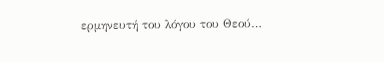ερµηνευτή του λόγου του Θεού…